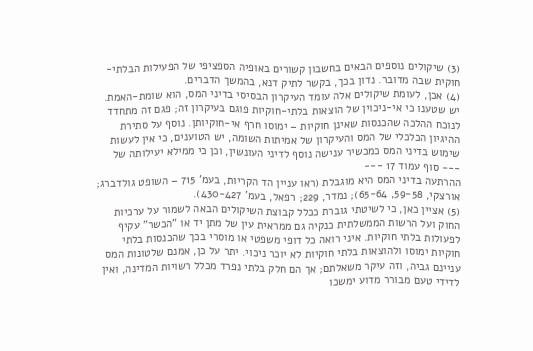(3) שיקולים נוספים הבאים בחשבון קשורים באופיה הספציפי של הפעילות הבלתי-חוקית שבה מדובר. נדון בכך, בקשר לתיק דנא, בהמשך הדברים.
(4) אכן, לעומת שיקולים אלה עומד העיקרון הבסיסי בדיני המס, הוא שומת-האמת. יש שטענו כי אי-ניכוין של הוצאות בלתי-חוקיות פוגם בעיקרון זה; פגם זה מתחדד לנוכח ההלכה שהכנסות שאינן חוקיות – ימוסו חרף אי-חוקיותן. נוסף על סתירת ההיגיון הכלכלי של המס והעיקרון של אמיתות השומה, יש הטוענים, כי אין לעשות שימוש בדיני המס כמכשיר ענישה נוסף לדיני העונשין, וכן כי ממילא יעילותה של
--- סוף עמוד 17 ---
ההרתעה בדיני המס היא מוגבלת (ראו עניין הד הקריות, בעמ' 715 – השופט גולדברג; אורצקי, 59-58, 65-64); נמדר, 229; רפאל, בעמ' 430-427).
(5) אציין כאן, כי לשיטתי גוברת ככלל קבוצת השיקולים הבאה לשמור על ערכיות החוק ועל הרשות הממשלתית כנקיה גם ממראית עין של מתן יד או "הכשר" עקיף לפעולות בלתי חוקיות. איני רואה כל דופי משפטי או מוסרי בכך שהכנסות בלתי חוקיות ימוסו ולהוצאות בלתי חוקיות לא יוכר ניכוי. יתר על כן, אמנם שלטונות המס עניינם גביה, וזה עיקר משאלתם; אך הם חלק בלתי נפרד מכלל רשויות המדינה, ואין לדידי טעם מבורר מדוע ימשכו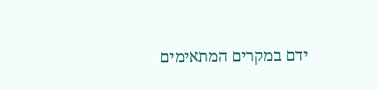ידם במקרים המתאימים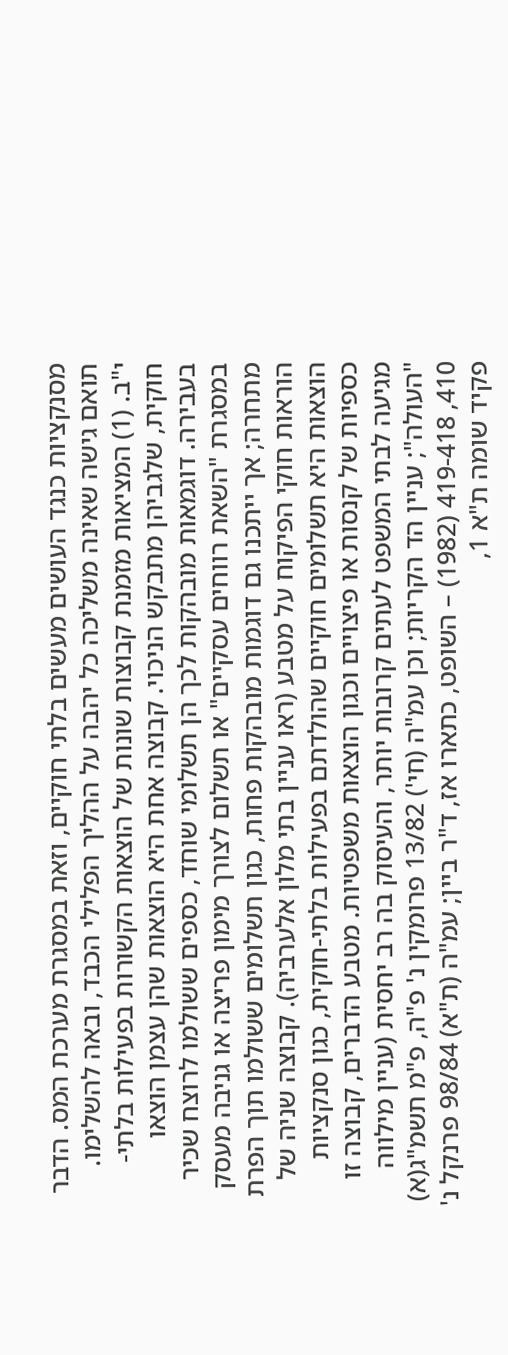מסנקציות כנגד העושים מעשים בלתי חוקיים, וזאת במסגרת מערכת המס. הדבר תואם גישה שאינה משליכה כל יהבה על ההליך הפלילי הכבד, ובאה להשלימו.
י"ב. (1) המציאות מזמנת קבוצות שונות של הוצאות הקשורות בפעילות בלתי-חוקית, שלגביהן מתבקש הניכוי. קבוצה אחת היא הוצאות שהן עצמן הוצאו בעבירה. דוגמאות מובהקות לכך הן תשלומי שוחד, כספים ששולמו לרוצח שכיר במסגרת "השאת רווחים עסקיים" או תשלום לצורך מימון פריצה או גניבה מעסק מתחרה; אך ייתכנו גם דוגמות מובהקות פחות, כגון תשלומים ששולמו תוך הפרת הוראות חוקי הפיקוח על מטבע (ראו עניין בתי מלון אלערביה). קבוצה שניה של הוצאות היא תשלומים חוקיים שהולדתם בפעילות בלתי-חוקית, כגון סנקציות כספיות של קנסות או פיצויים וכגון הוצאות משפטיות. מטבע הדברים, קבוצה זו מגיעה לבתי המשפט לעתים קרובות יותר, והעיסוק בה רב יחסית (עניין מילווה "העולה"; עניין הד הקריות; וכן עמ"ה (חי') 13/82 פרומקין נ' פ"ה, פ"מ תשמ"ג(א) 410, 419-418 (1982) – השופט, כתארו אז, ד"ר ביין; עמ"ה (ת"א) 98/84 פרנקל נ' פקיד שומה ת"א 1,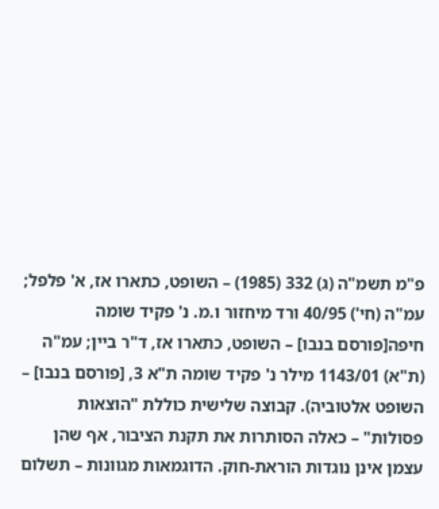פ"מ תשמ"ה (ג) 332 (1985) – השופט, כתארו אז, א' פלפל; עמ"ה (חי') 40/95 ורד מיחזור ו.מ. נ' פקיד שומה חיפה[פורסם בנבו] – השופט, כתארו אז, ד"ר ביין; עמ"ה (ת"א) 1143/01 מילר נ' פקיד שומה ת"א 3, [פורסם בנבו] – השופט אלטוביה). קבוצה שלישית כוללת "הוצאות פסולות" – כאלה הסותרות את תקנת הציבור, אף שהן עצמן אינן נוגדות הוראת-חוק. הדוגמאות מגוונות – תשלום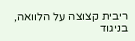ריבית קצוצה על הלוואה, בניגוד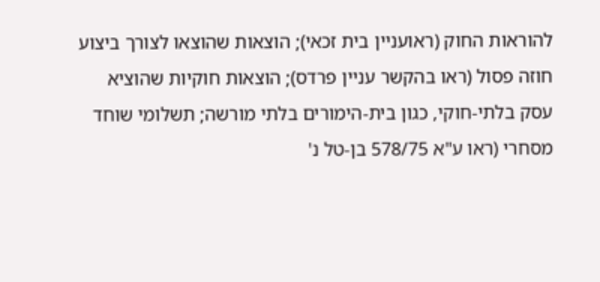להוראות החוק (ראועניין בית זכאי); הוצאות שהוצאו לצורך ביצוע חוזה פסול (ראו בהקשר עניין פרדס); הוצאות חוקיות שהוציא עסק בלתי-חוקי, כגון בית-הימורים בלתי מורשה; תשלומי שוחד מסחרי (ראו ע"א 578/75 בן-טל נ'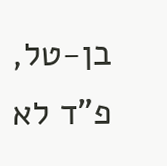בן-טל, פ"ד לא